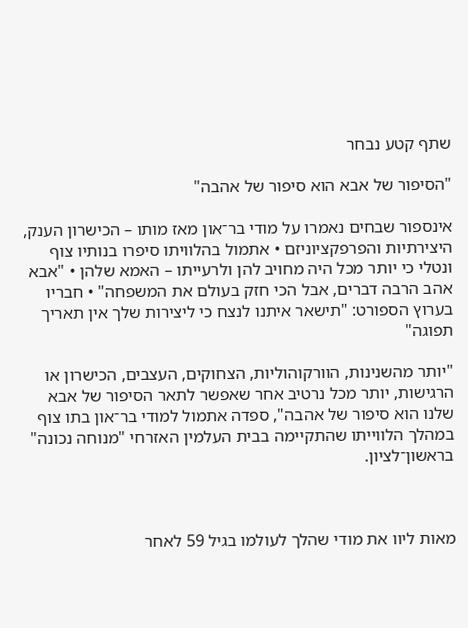שתף קטע נבחר

"הסיפור של אבא הוא סיפור של אהבה"

אינספור שבחים נאמרו על מודי בר־און מאז מותו – הכישרון הענק, היצירתיות והפרפקציוניזם • אתמול בהלוויתו סיפרו בנותיו צוף ונטלי כי יותר מכל היה מחויב להן ולרעייתו – האמא שלהן • "אבא אהב הרבה דברים, אבל הכי חזק בעולם את המשפחה" • חבריו בערוץ הספורט: "תישאר איתנו לנצח כי ליצירות שלך אין תאריך תפוגה"

"יותר מהשנינות, הוורקוהוליות, הצחוקים, העצבים, הכישרון או הרגישות, יותר מכל נרטיב אחר שאפשר לתאר הסיפור של אבא שלנו הוא סיפור של אהבה", ספדה אתמול למודי בר־און בתו צוף במהלך הלווייתו שהתקיימה בבית העלמין האזרחי "מנוחה נכונה" בראשון־לציון.



מאות ליוו את מודי שהלך לעולמו בגיל 59 לאחר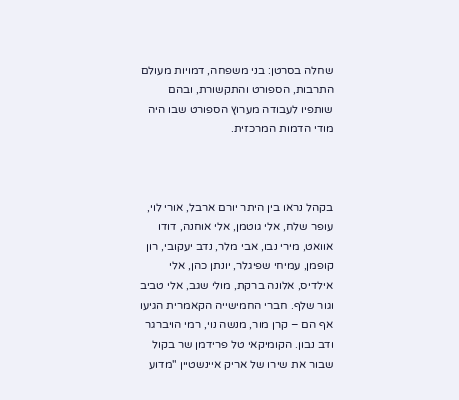שחלה בסרטן: בני משפחה, דמויות מעולם התרבות, הספורט והתקשורת, ובהם שותפיו לעבודה מערוץ הספורט שבו היה מודי הדמות המרכזית.



בקהל נראו בין היתר יורם ארבל, אורי לוי, עופר שלח, אלי גוטמן, אלי אוחנה, דודו אוואט, מירי נבו, אבי מלר, נדב יעקובי, רון קופמן, עמיחי שפיגלר, יונתן כהן, אלי אילדיס, אלונה ברקת, מולי שגב, אלי טביב וגור שלף. חברי החמישייה הקאמרית הגיעו אף הם – קרן מור, מנשה נוי, רמי הויברגר ודב נבון. הקומיקאי טל פרידמן שר בקול שבור את שירו של אריק איינשטיין "מדוע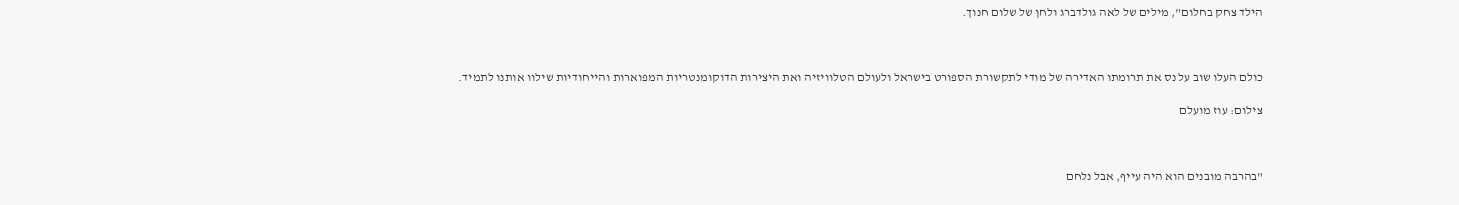הילד צחק בחלום", מילים של לאה גולדברג ולחן של שלום חנוך.



כולם העלו שוב על נס את תרומתו האדירה של מודי לתקשורת הספורט בישראל ולעולם הטלוויזיה ואת היצירות הדוקומנטריות המפוארות והייחודיות שילוו אותנו לתמיד.

צילום: עוז מועלם



"בהרבה מובנים הוא היה עייף, אבל נלחם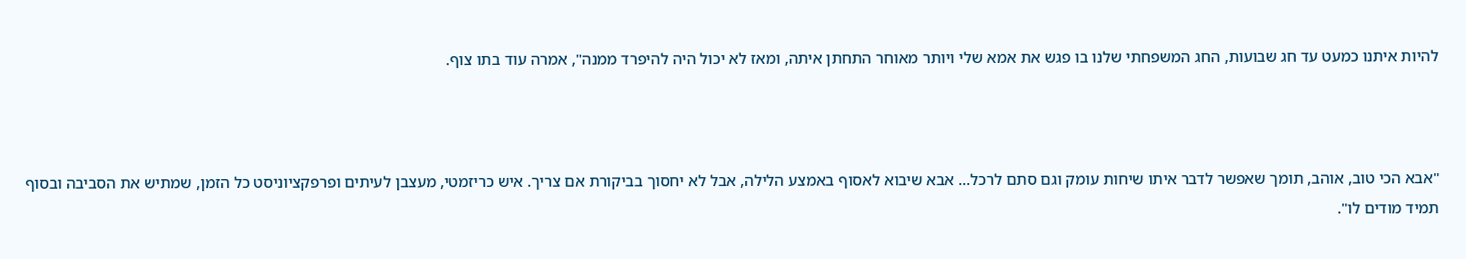להיות איתנו כמעט עד חג שבועות, החג המשפחתי שלנו בו פגש את אמא שלי ויותר מאוחר התחתן איתה, ומאז לא יכול היה להיפרד ממנה", אמרה עוד בתו צוף.



"אבא הכי טוב, אוהב, תומך שאפשר לדבר איתו שיחות עומק וגם סתם לרכל... אבא שיבוא לאסוף באמצע הלילה, אבל לא יחסוך בביקורת אם צריך. איש כריזמטי, מעצבן לעיתים ופרפקציוניסט כל הזמן, שמתיש את הסביבה ובסוף תמיד מודים לו".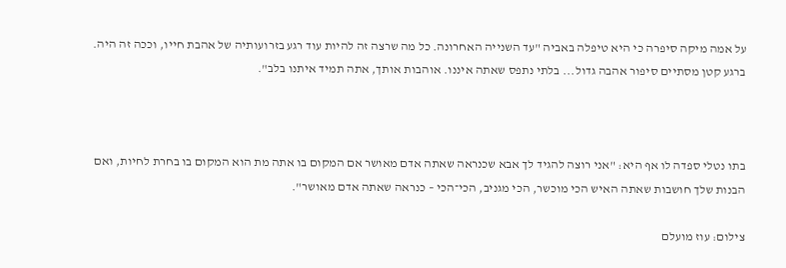על אמה מיקה סיפרה כי היא טיפלה באביה "עד השנייה האחרונה. כל מה שרצה זה להיות עוד רגע בזרועותיה של אהבת חייו, וככה זה היה. ברגע קטן מסתיים סיפור אהבה גדול... בלתי נתפס שאתה איננו. אוהבות אותך, אתה תמיד איתנו בלב".



בתו נטלי ספדה לו אף היא: "אני רוצה להגיד לך אבא שכנראה שאתה אדם מאושר אם המקום בו אתה מת הוא המקום בו בחרת לחיות, ואם הבנות שלך חושבות שאתה האיש הכי מוכשר, הכי מגניב, הכי־הכי – כנראה שאתה אדם מאושר".

צילום: עוז מועלם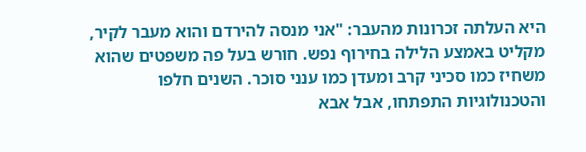היא העלתה זכרונות מהעבר: "אני מנסה להירדם והוא מעבר לקיר, מקליט באמצע הלילה בחירוף נפש. חורש בעל פה משפטים שהוא משחיז כמו סכיני קרב ומעדן כמו ענני סוכר. השנים חלפו והטכנולוגיות התפתחו, אבל אבא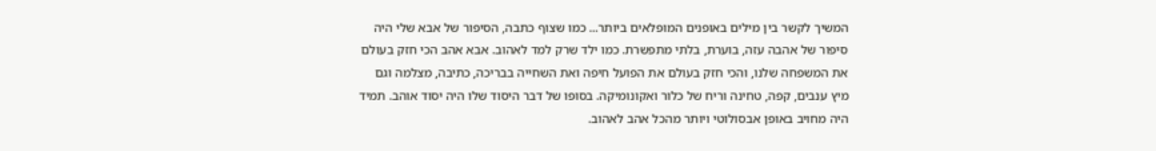המשיך לקשר בין מילים באופנים המופלאים ביותר... כמו שצוף כתבה, הסיפור של אבא שלי היה סיפור של אהבה עזה, בוערת, בלתי מתפשרת. כמו ילד שרק למד לאהוב. אבא אהב הכי חזק בעולם את המשפחה שלנו, והכי חזק בעולם את הפועל חיפה ואת השחייה בבריכה, כתיבה, מצלמה וגם מיץ ענבים, קפה, טחינה וריח של כלור ואקונומיקה. בסופו של דבר היסוד שלו היה יסוד אוהב. תמיד היה מחויב באופן אבסולוטי ויותר מהכל אהב לאהוב.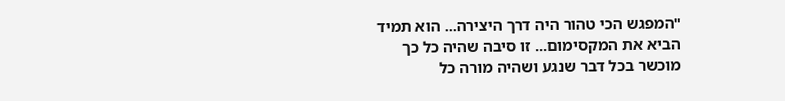"המפגש הכי טהור היה דרך היצירה... הוא תמיד הביא את המקסימום... זו סיבה שהיה כל כך מוכשר בכל דבר שנגע ושהיה מורה כל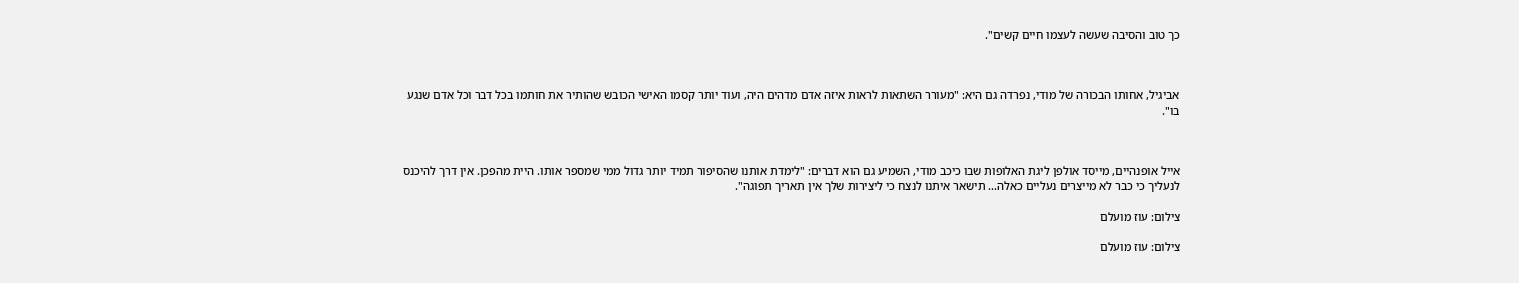כך טוב והסיבה שעשה לעצמו חיים קשים".



אביגיל, אחותו הבכורה של מודי, נפרדה גם היא: "מעורר השתאות לראות איזה אדם מדהים היה, ועוד יותר קסמו האישי הכובש שהותיר את חותמו בכל דבר וכל אדם שנגע בו".



אייל אופנהיים, מייסד אולפן ליגת האלופות שבו כיכב מודי, השמיע גם הוא דברים: "לימדת אותנו שהסיפור תמיד יותר גדול ממי שמספר אותו. היית מהפכן. אין דרך להיכנס לנעליך כי כבר לא מייצרים נעליים כאלה... תישאר איתנו לנצח כי ליצירות שלך אין תאריך תפוגה".

צילום: עוז מועלם

צילום: עוז מועלם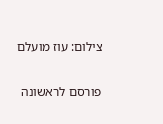צילום: עוז מועלם

פורסם לראשונה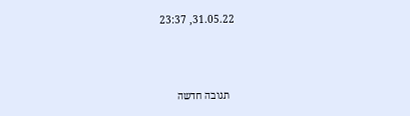31.05.22, 23:37



  תגובה חדשה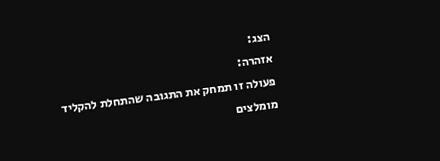הצג:
אזהרה:
פעולה זו תמחק את התגובה שהתחלת להקליד
מומלצים